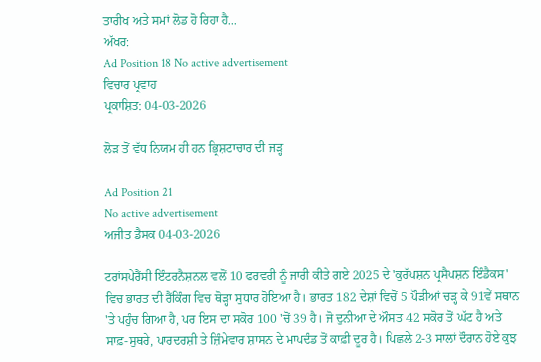ਤਾਰੀਖ ਅਤੇ ਸਮਾਂ ਲੋਡ ਹੋ ਰਿਹਾ ਹੈ...
ਅੱਖਰ:
Ad Position 18 No active advertisement
ਵਿਚਾਰ ਪ੍ਰਵਾਹ
ਪ੍ਰਕਾਸ਼ਿਤ: 04-03-2026

ਲੋੜ ਤੋਂ ਵੱਧ ਨਿਯਮ ਹੀ ਹਨ ਭ੍ਰਿਸ਼ਟਾਚਾਰ ਦੀ ਜੜ੍ਹ

Ad Position 21
No active advertisement
ਅਜੀਤ ਡੈਸਕ 04-03-2026

ਟਰਾਂਸਪੇਰੈਂਸੀ ਇੰਟਰਨੈਸ਼ਨਲ ਵਲੋਂ 10 ਫਰਵਰੀ ਨੂੰ ਜਾਰੀ ਕੀਤੇ ਗਏ 2025 ਦੇ 'ਕੁਰੱਪਸ਼ਨ ਪ੍ਰਸੈਪਸ਼ਨ ਇੰਡੈਕਸ' ਵਿਚ ਭਾਰਤ ਦੀ ਰੈਂਕਿੰਗ ਵਿਚ ਥੋੜ੍ਹਾ ਸੁਧਾਰ ਹੋਇਆ ਹੈ। ਭਾਰਤ 182 ਦੇਸ਼ਾਂ ਵਿਚੋਂ 5 ਪੌੜੀਆਂ ਚੜ੍ਹ ਕੇ 91ਵੇਂ ਸਥਾਨ 'ਤੇ ਪਹੁੰਚ ਗਿਆ ਹੈ, ਪਰ ਇਸ ਦਾ ਸਕੋਰ 100 'ਚੋਂ 39 ਹੈ। ਜੋ ਦੁਨੀਆ ਦੇ ਔਸਤ 42 ਸਕੋਰ ਤੋਂ ਘੱਟ ਹੈ ਅਤੇ ਸਾਫ਼-ਸੁਥਰੇ, ਪਾਰਦਰਸ਼ੀ ਤੇ ਜ਼ਿੰਮੇਵਾਰ ਸ਼ਾਸਨ ਦੇ ਮਾਪਦੰਡ ਤੋਂ ਕਾਫ਼ੀ ਦੂਰ ਹੈ। ਪਿਛਲੇ 2-3 ਸਾਲਾਂ ਦੌਰਾਨ ਹੋਏ ਕੁਝ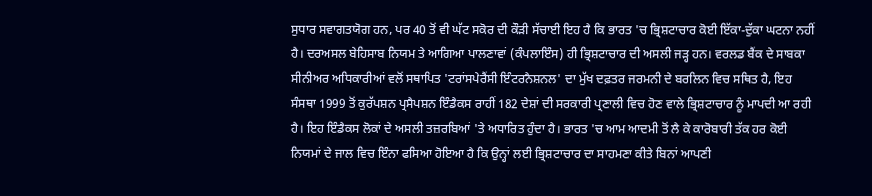ਸੁਧਾਰ ਸਵਾਗਤਯੋਗ ਹਨ, ਪਰ 40 ਤੋਂ ਵੀ ਘੱਟ ਸਕੋਰ ਦੀ ਕੌੜੀ ਸੱਚਾਈ ਇਹ ਹੈ ਕਿ ਭਾਰਤ 'ਚ ਭ੍ਰਿਸ਼ਟਾਚਾਰ ਕੋਈ ਇੱਕਾ-ਦੁੱਕਾ ਘਟਨਾ ਨਹੀਂ ਹੈ। ਦਰਅਸਲ ਬੇਹਿਸਾਬ ਨਿਯਮ ਤੇ ਆਗਿਆ ਪਾਲਣਾਵਾਂ (ਕੰਪਲਾਇੰਸ) ਹੀ ਭ੍ਰਿਸ਼ਟਾਚਾਰ ਦੀ ਅਸਲੀ ਜੜ੍ਹ ਹਨ। ਵਰਲਡ ਬੈਂਕ ਦੇ ਸਾਬਕਾ ਸੀਨੀਅਰ ਅਧਿਕਾਰੀਆਂ ਵਲੋਂ ਸਥਾਪਿਤ 'ਟਰਾਂਸਪੇਰੈਂਸੀ ਇੰਟਰਨੈਸ਼ਨਲ' ਦਾ ਮੁੱਖ ਦਫ਼ਤਰ ਜਰਮਨੀ ਦੇ ਬਰਲਿਨ ਵਿਚ ਸਥਿਤ ਹੈ, ਇਹ ਸੰਸਥਾ 1999 ਤੋਂ ਕੁਰੱਪਸ਼ਨ ਪ੍ਰਸੈਪਸ਼ਨ ਇੰਡੈਕਸ ਰਾਹੀਂ 182 ਦੇਸ਼ਾਂ ਦੀ ਸਰਕਾਰੀ ਪ੍ਰਣਾਲੀ ਵਿਚ ਹੋਣ ਵਾਲੇ ਭ੍ਰਿਸ਼ਟਾਚਾਰ ਨੂੰ ਮਾਪਦੀ ਆ ਰਹੀ ਹੈ। ਇਹ ਇੰਡੈਕਸ ਲੋਕਾਂ ਦੇ ਅਸਲੀ ਤਜ਼ਰਬਿਆਂ 'ਤੇ ਅਧਾਰਿਤ ਹੁੰਦਾ ਹੈ। ਭਾਰਤ 'ਚ ਆਮ ਆਦਮੀ ਤੋਂ ਲੈ ਕੇ ਕਾਰੋਬਾਰੀ ਤੱਕ ਹਰ ਕੋਈ ਨਿਯਮਾਂ ਦੇ ਜਾਲ ਵਿਚ ਇੰਨਾ ਫਸਿਆ ਹੋਇਆ ਹੈ ਕਿ ਉਨ੍ਹਾਂ ਲਈ ਭ੍ਰਿਸ਼ਟਾਚਾਰ ਦਾ ਸਾਹਮਣਾ ਕੀਤੇ ਬਿਨਾਂ ਆਪਣੀ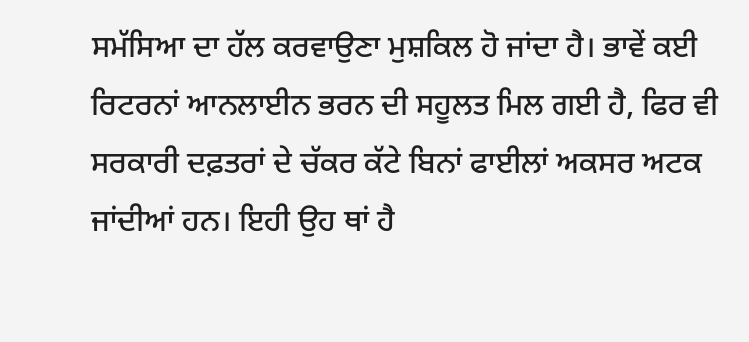ਸਮੱਸਿਆ ਦਾ ਹੱਲ ਕਰਵਾਉਣਾ ਮੁਸ਼ਕਿਲ ਹੋ ਜਾਂਦਾ ਹੈ। ਭਾਵੇਂ ਕਈ ਰਿਟਰਨਾਂ ਆਨਲਾਈਨ ਭਰਨ ਦੀ ਸਹੂਲਤ ਮਿਲ ਗਈ ਹੈ, ਫਿਰ ਵੀ ਸਰਕਾਰੀ ਦਫ਼ਤਰਾਂ ਦੇ ਚੱਕਰ ਕੱਟੇ ਬਿਨਾਂ ਫਾਈਲਾਂ ਅਕਸਰ ਅਟਕ ਜਾਂਦੀਆਂ ਹਨ। ਇਹੀ ਉਹ ਥਾਂ ਹੈ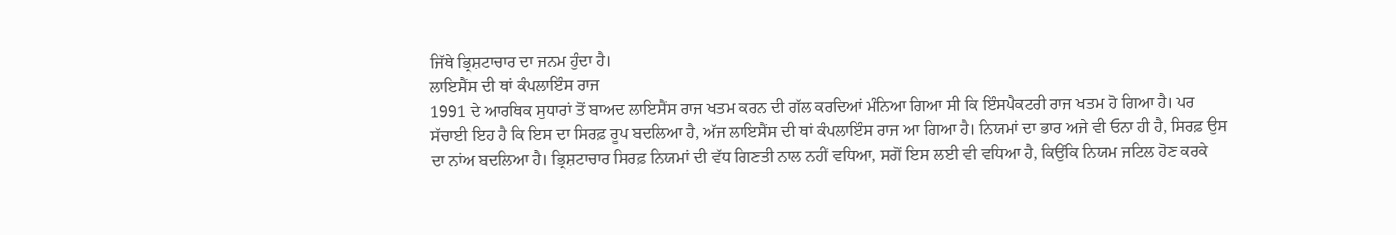ਜਿੱਥੇ ਭ੍ਰਿਸ਼ਟਾਚਾਰ ਦਾ ਜਨਮ ਹੁੰਦਾ ਹੈ।
ਲਾਇਸੈਂਸ ਦੀ ਥਾਂ ਕੰਪਲਾਇੰਸ ਰਾਜ
1991 ਦੇ ਆਰਥਿਕ ਸੁਧਾਰਾਂ ਤੋਂ ਬਾਅਦ ਲਾਇਸੈਂਸ ਰਾਜ ਖਤਮ ਕਰਨ ਦੀ ਗੱਲ ਕਰਦਿਆਂ ਮੰਨਿਆ ਗਿਆ ਸੀ ਕਿ ਇੰਸਪੈਕਟਰੀ ਰਾਜ ਖਤਮ ਹੋ ਗਿਆ ਹੈ। ਪਰ ਸੱਚਾਈ ਇਹ ਹੈ ਕਿ ਇਸ ਦਾ ਸਿਰਫ਼ ਰੂਪ ਬਦਲਿਆ ਹੈ, ਅੱਜ ਲਾਇਸੈਂਸ ਦੀ ਥਾਂ ਕੰਪਲਾਇੰਸ ਰਾਜ ਆ ਗਿਆ ਹੈ। ਨਿਯਮਾਂ ਦਾ ਭਾਰ ਅਜੇ ਵੀ ਓਨਾ ਹੀ ਹੈ, ਸਿਰਫ਼ ਉਸ ਦਾ ਨਾਂਅ ਬਦਲਿਆ ਹੈ। ਭ੍ਰਿਸ਼ਟਾਚਾਰ ਸਿਰਫ਼ ਨਿਯਮਾਂ ਦੀ ਵੱਧ ਗਿਣਤੀ ਨਾਲ ਨਹੀਂ ਵਧਿਆ, ਸਗੋਂ ਇਸ ਲਈ ਵੀ ਵਧਿਆ ਹੈ, ਕਿਉਂਕਿ ਨਿਯਮ ਜਟਿਲ ਹੋਣ ਕਰਕੇ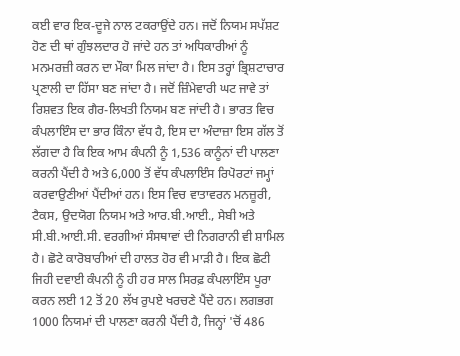ਕਈ ਵਾਰ ਇਕ-ਦੂਜੇ ਨਾਲ ਟਕਰਾਉਂਦੇ ਹਨ। ਜਦੋਂ ਨਿਯਮ ਸਪੱਸ਼ਟ ਹੋਣ ਦੀ ਥਾਂ ਗੁੰਝਲਦਾਰ ਹੋ ਜਾਂਦੇ ਹਨ ਤਾਂ ਅਧਿਕਾਰੀਆਂ ਨੂੰ ਮਨਮਰਜ਼ੀ ਕਰਨ ਦਾ ਮੌਕਾ ਮਿਲ ਜਾਂਦਾ ਹੈ। ਇਸ ਤਰ੍ਹਾਂ ਭ੍ਰਿਸ਼ਟਾਚਾਰ ਪ੍ਰਣਾਲੀ ਦਾ ਹਿੱਸਾ ਬਣ ਜਾਂਦਾ ਹੈ। ਜਦੋਂ ਜ਼ਿੰਮੇਵਾਰੀ ਘਟ ਜਾਵੇ ਤਾਂ ਰਿਸ਼ਵਤ ਇਕ ਗੈਰ-ਲਿਖਤੀ ਨਿਯਮ ਬਣ ਜਾਂਦੀ ਹੈ। ਭਾਰਤ ਵਿਚ ਕੰਪਲਾਇੰਸ ਦਾ ਭਾਰ ਕਿੰਨਾ ਵੱਧ ਹੈ, ਇਸ ਦਾ ਅੰਦਾਜ਼ਾ ਇਸ ਗੱਲ ਤੋਂ ਲੱਗਦਾ ਹੈ ਕਿ ਇਕ ਆਮ ਕੰਪਨੀ ਨੂੰ 1,536 ਕਾਨੂੰਨਾਂ ਦੀ ਪਾਲਣਾ ਕਰਨੀ ਪੈਂਦੀ ਹੈ ਅਤੇ 6,000 ਤੋਂ ਵੱਧ ਕੰਪਲਾਇੰਸ ਰਿਪੋਰਟਾਂ ਜਮ੍ਹਾਂ ਕਰਵਾਉਣੀਆਂ ਪੈਂਦੀਆਂ ਹਨ। ਇਸ ਵਿਚ ਵਾਤਾਵਰਨ ਮਨਜ਼ੂਰੀ, ਟੈਕਸ, ਉਦਯੋਗ ਨਿਯਮ ਅਤੇ ਆਰ.ਬੀ.ਆਈ., ਸੇਬੀ ਅਤੇ ਸੀ.ਬੀ.ਆਈ.ਸੀ. ਵਰਗੀਆਂ ਸੰਸਥਾਵਾਂ ਦੀ ਨਿਗਰਾਨੀ ਵੀ ਸ਼ਾਮਿਲ ਹੈ। ਛੋਟੇ ਕਾਰੋਬਾਰੀਆਂ ਦੀ ਹਾਲਤ ਹੋਰ ਵੀ ਮਾੜੀ ਹੈ। ਇਕ ਛੋਟੀ ਜਿਹੀ ਦਵਾਈ ਕੰਪਨੀ ਨੂੰ ਹੀ ਹਰ ਸਾਲ ਸਿਰਫ਼ ਕੰਪਲਾਇੰਸ ਪੂਰਾ ਕਰਨ ਲਈ 12 ਤੋਂ 20 ਲੱਖ ਰੁਪਏ ਖਰਚਣੇ ਪੈਂਦੇ ਹਨ। ਲਗਭਗ 1000 ਨਿਯਮਾਂ ਦੀ ਪਾਲਣਾ ਕਰਨੀ ਪੈਂਦੀ ਹੈ, ਜਿਨ੍ਹਾਂ 'ਚੋਂ 486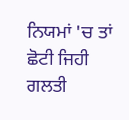ਨਿਯਮਾਂ 'ਚ ਤਾਂ ਛੋਟੀ ਜਿਹੀ ਗਲਤੀ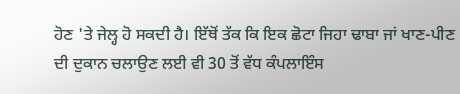ਹੋਣ 'ਤੇ ਜੇਲ੍ਹ ਹੋ ਸਕਦੀ ਹੈ। ਇੱਥੋਂ ਤੱਕ ਕਿ ਇਕ ਛੋਟਾ ਜਿਹਾ ਢਾਬਾ ਜਾਂ ਖਾਣ-ਪੀਣ ਦੀ ਦੁਕਾਨ ਚਲਾਉਣ ਲਈ ਵੀ 30 ਤੋਂ ਵੱਧ ਕੰਪਲਾਇੰਸ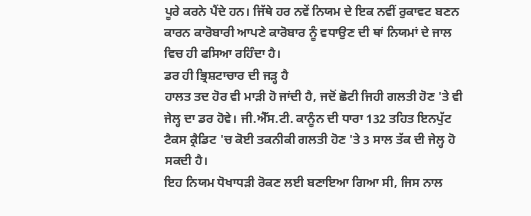ਪੂਰੇ ਕਰਨੇ ਪੈਂਦੇ ਹਨ। ਜਿੱਥੇ ਹਰ ਨਵੇਂ ਨਿਯਮ ਦੇ ਇਕ ਨਵੀਂ ਰੁਕਾਵਟ ਬਣਨ ਕਾਰਨ ਕਾਰੋਬਾਰੀ ਆਪਣੇ ਕਾਰੋਬਾਰ ਨੂੰ ਵਧਾਉਣ ਦੀ ਥਾਂ ਨਿਯਮਾਂ ਦੇ ਜਾਲ ਵਿਚ ਹੀ ਫਸਿਆ ਰਹਿੰਦਾ ਹੈ।
ਡਰ ਹੀ ਭ੍ਰਿਸ਼ਟਾਚਾਰ ਦੀ ਜੜ੍ਹ ਹੈ
ਹਾਲਤ ਤਦ ਹੋਰ ਵੀ ਮਾੜੀ ਹੋ ਜਾਂਦੀ ਹੈ, ਜਦੋਂ ਛੋਟੀ ਜਿਹੀ ਗਲਤੀ ਹੋਣ 'ਤੇ ਵੀ ਜੇਲ੍ਹ ਦਾ ਡਰ ਹੋਵੇ। ਜੀ.ਐੱਸ.ਟੀ. ਕਾਨੂੰਨ ਦੀ ਧਾਰਾ 132 ਤਹਿਤ ਇਨਪੁੱਟ ਟੈਕਸ ਕ੍ਰੈਡਿਟ 'ਚ ਕੋਈ ਤਕਨੀਕੀ ਗਲਤੀ ਹੋਣ 'ਤੇ 3 ਸਾਲ ਤੱਕ ਦੀ ਜੇਲ੍ਹ ਹੋ ਸਕਦੀ ਹੈ।
ਇਹ ਨਿਯਮ ਧੋਖਾਧੜੀ ਰੋਕਣ ਲਈ ਬਣਾਇਆ ਗਿਆ ਸੀ, ਜਿਸ ਨਾਲ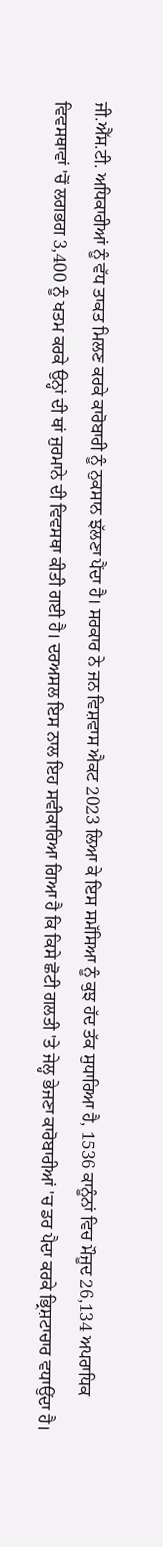ਜੀ.ਐੱਸ.ਟੀ. ਅਧਿਕਾਰੀਆਂ ਨੂੰ ਵੱਧ ਤਾਕਤ ਮਿਲਣ ਕਰਕੇ ਕਾਰੋਬਾਰੀ ਨੂੰ ਨੁਕਸਾਨ ਝੱਲਣਾ ਪੈਂਦਾ ਹੈ। ਸਰਕਾਰ ਨੇ ਜਨ ਵਿਸ਼ਵਾਸ ਐਕਟ 2023 ਲਿਆ ਕੇ ਇਸ ਸਮੱਸਿਆ ਨੂੰ ਕੁਝ ਹੱਦ ਤੱਕ ਸੁਧਾਰਿਆ ਹੈ, 1536 ਕਾਨੂੰਨਾਂ ਵਿਚ ਮੌਜੂਦ 26,134 ਅਪਰਾਧਿਕ ਵਿਵਸਥਾਵਾਂ 'ਚੋਂ ਲਗਭਗ 3,400 ਨੂੰ ਖਤਮ ਕਰਕੇ ਉਨ੍ਹਾਂ ਦੀ ਥਾਂ ਜੁਰਮਾਨੇ ਦੀ ਵਿਵਸਥਾ ਕੀਤੀ ਗਈ ਹੈ। ਦਰਅਸਲ ਇਸ ਨਾਲ ਇਹ ਸਵੀਕਾਰਿਆ ਗਿਆ ਹੈ ਕਿ ਕਿਸੇ ਛੋਟੀ ਗਲਤੀ 'ਤੇ ਜੇਲ੍ਹ ਭੇਜਣਾ ਕਾਰੋਬਾਰੀਆਂ 'ਚ ਡਰ ਪੈਦਾ ਕਰਕੇ ਭ੍ਰਿਸ਼ਟਾਚਾਰ ਵਧਾਉਂਦਾ ਹੈ।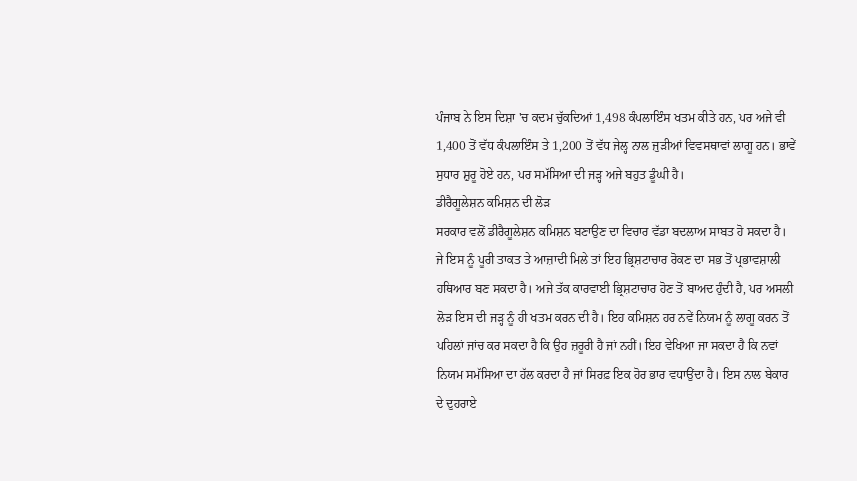ਪੰਜਾਬ ਨੇ ਇਸ ਦਿਸ਼ਾ 'ਚ ਕਦਮ ਚੁੱਕਦਿਆਂ 1,498 ਕੰਪਲਾਇੰਸ ਖਤਮ ਕੀਤੇ ਹਨ, ਪਰ ਅਜੇ ਵੀ 1,400 ਤੋਂ ਵੱਧ ਕੰਪਲਾਇੰਸ ਤੇ 1,200 ਤੋਂ ਵੱਧ ਜੇਲ੍ਹ ਨਾਲ ਜੁੜੀਆਂ ਵਿਵਸਥਾਵਾਂ ਲਾਗੂ ਹਨ। ਭਾਵੇਂ ਸੁਧਾਰ ਸ਼ੁਰੂ ਹੋਏ ਹਨ, ਪਰ ਸਮੱਸਿਆ ਦੀ ਜੜ੍ਹ ਅਜੇ ਬਹੁਤ ਡੂੰਘੀ ਹੈ।
ਡੀਰੈਗੂਲੇਸ਼ਨ ਕਮਿਸ਼ਨ ਦੀ ਲੋੜ
ਸਰਕਾਰ ਵਲੋਂ ਡੀਰੈਗੂਲੇਸ਼ਨ ਕਮਿਸ਼ਨ ਬਣਾਉਣ ਦਾ ਵਿਚਾਰ ਵੱਡਾ ਬਦਲਾਅ ਸਾਬਤ ਹੋ ਸਕਦਾ ਹੈ। ਜੇ ਇਸ ਨੂੰ ਪੂਰੀ ਤਾਕਤ ਤੇ ਆਜ਼ਾਦੀ ਮਿਲੇ ਤਾਂ ਇਹ ਭ੍ਰਿਸ਼ਟਾਚਾਰ ਰੋਕਣ ਦਾ ਸਭ ਤੋਂ ਪ੍ਰਭਾਵਸ਼ਾਲੀ ਹਥਿਆਰ ਬਣ ਸਕਦਾ ਹੈ। ਅਜੇ ਤੱਕ ਕਾਰਵਾਈ ਭ੍ਰਿਸ਼ਟਾਚਾਰ ਹੋਣ ਤੋਂ ਬਾਅਦ ਹੁੰਦੀ ਹੈ, ਪਰ ਅਸਲੀ ਲੋੜ ਇਸ ਦੀ ਜੜ੍ਹ ਨੂੰ ਹੀ ਖਤਮ ਕਰਨ ਦੀ ਹੈ। ਇਹ ਕਮਿਸ਼ਨ ਹਰ ਨਵੇਂ ਨਿਯਮ ਨੂੰ ਲਾਗੂ ਕਰਨ ਤੋਂ ਪਹਿਲਾਂ ਜਾਂਚ ਕਰ ਸਕਦਾ ਹੈ ਕਿ ਉਹ ਜ਼ਰੂਰੀ ਹੈ ਜਾਂ ਨਹੀਂ। ਇਹ ਵੇਖਿਆ ਜਾ ਸਕਦਾ ਹੈ ਕਿ ਨਵਾਂ ਨਿਯਮ ਸਮੱਸਿਆ ਦਾ ਹੱਲ ਕਰਦਾ ਹੈ ਜਾਂ ਸਿਰਫ਼ ਇਕ ਹੋਰ ਭਾਰ ਵਧਾਉਂਦਾ ਹੈ। ਇਸ ਨਾਲ ਬੇਕਾਰ ਦੇ ਦੁਹਰਾਏ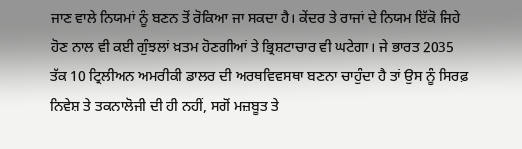ਜਾਣ ਵਾਲੇ ਨਿਯਮਾਂ ਨੂੰ ਬਣਨ ਤੋਂ ਰੋਕਿਆ ਜਾ ਸਕਦਾ ਹੈ। ਕੇਂਦਰ ਤੇ ਰਾਜਾਂ ਦੇ ਨਿਯਮ ਇੱਕੋ ਜਿਹੇ ਹੋਣ ਨਾਲ ਵੀ ਕਈ ਗੁੰਝਲਾਂ ਖ਼ਤਮ ਹੋਣਗੀਆਂ ਤੇ ਭ੍ਰਿਸ਼ਟਾਚਾਰ ਵੀ ਘਟੇਗਾ। ਜੇ ਭਾਰਤ 2035 ਤੱਕ 10 ਟ੍ਰਿਲੀਅਨ ਅਮਰੀਕੀ ਡਾਲਰ ਦੀ ਅਰਥਵਿਵਸਥਾ ਬਣਨਾ ਚਾਹੁੰਦਾ ਹੈ ਤਾਂ ਉਸ ਨੂੰ ਸਿਰਫ਼ ਨਿਵੇਸ਼ ਤੇ ਤਕਨਾਲੋਜੀ ਦੀ ਹੀ ਨਹੀਂ, ਸਗੋਂ ਮਜ਼ਬੂਤ ਤੇ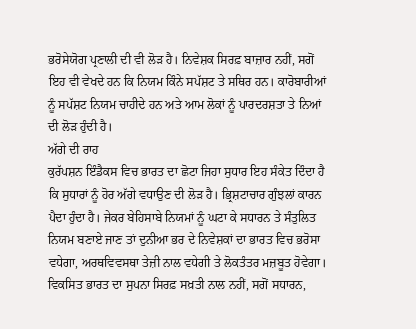ਭਰੋਸੇਯੋਗ ਪ੍ਰਣਾਲੀ ਦੀ ਵੀ ਲੋੜ ਹੈ। ਨਿਵੇਸ਼ਕ ਸਿਰਫ਼ ਬਾਜ਼ਾਰ ਨਹੀਂ, ਸਗੋਂ ਇਹ ਵੀ ਵੇਖਦੇ ਹਨ ਕਿ ਨਿਯਮ ਕਿੰਨੇ ਸਪੱਸ਼ਟ ਤੇ ਸਥਿਰ ਹਨ। ਕਾਰੋਬਾਰੀਆਂ ਨੂੰ ਸਪੱਸ਼ਟ ਨਿਯਮ ਚਾਹੀਦੇ ਹਨ ਅਤੇ ਆਮ ਲੋਕਾਂ ਨੂੰ ਪਾਰਦਰਸ਼ਤਾ ਤੇ ਨਿਆਂ ਦੀ ਲੋੜ ਹੁੰਦੀ ਹੈ।
ਅੱਗੇ ਦੀ ਰਾਹ
ਕੁਰੱਪਸ਼ਨ ਇੰਡੈਕਸ ਵਿਚ ਭਾਰਤ ਦਾ ਛੋਟਾ ਜਿਹਾ ਸੁਧਾਰ ਇਹ ਸੰਕੇਤ ਦਿੰਦਾ ਹੈ ਕਿ ਸੁਧਾਰਾਂ ਨੂੰ ਹੋਰ ਅੱਗੇ ਵਧਾਉਣ ਦੀ ਲੋੜ ਹੈ। ਭ੍ਰਿਸ਼ਟਾਚਾਰ ਗੁੰਝਲਾਂ ਕਾਰਨ ਪੈਦਾ ਹੁੰਦਾ ਹੈ। ਜੇਕਰ ਬੇਹਿਸਾਬੇ ਨਿਯਮਾਂ ਨੂੰ ਘਟਾ ਕੇ ਸਧਾਰਨ ਤੇ ਸੰਤੁਲਿਤ ਨਿਯਮ ਬਣਾਏ ਜਾਣ ਤਾਂ ਦੁਨੀਆ ਭਰ ਦੇ ਨਿਵੇਸ਼ਕਾਂ ਦਾ ਭਾਰਤ ਵਿਚ ਭਰੋਸਾ ਵਧੇਗਾ, ਅਰਥਵਿਵਸਥਾ ਤੇਜ਼ੀ ਨਾਲ ਵਧੇਗੀ ਤੇ ਲੋਕਤੰਤਰ ਮਜ਼ਬੂਤ ਹੋਵੇਗਾ। ਵਿਕਸਿਤ ਭਾਰਤ ਦਾ ਸੁਪਨਾ ਸਿਰਫ਼ ਸਖ਼ਤੀ ਨਾਲ ਨਹੀਂ, ਸਗੋਂ ਸਧਾਰਨ,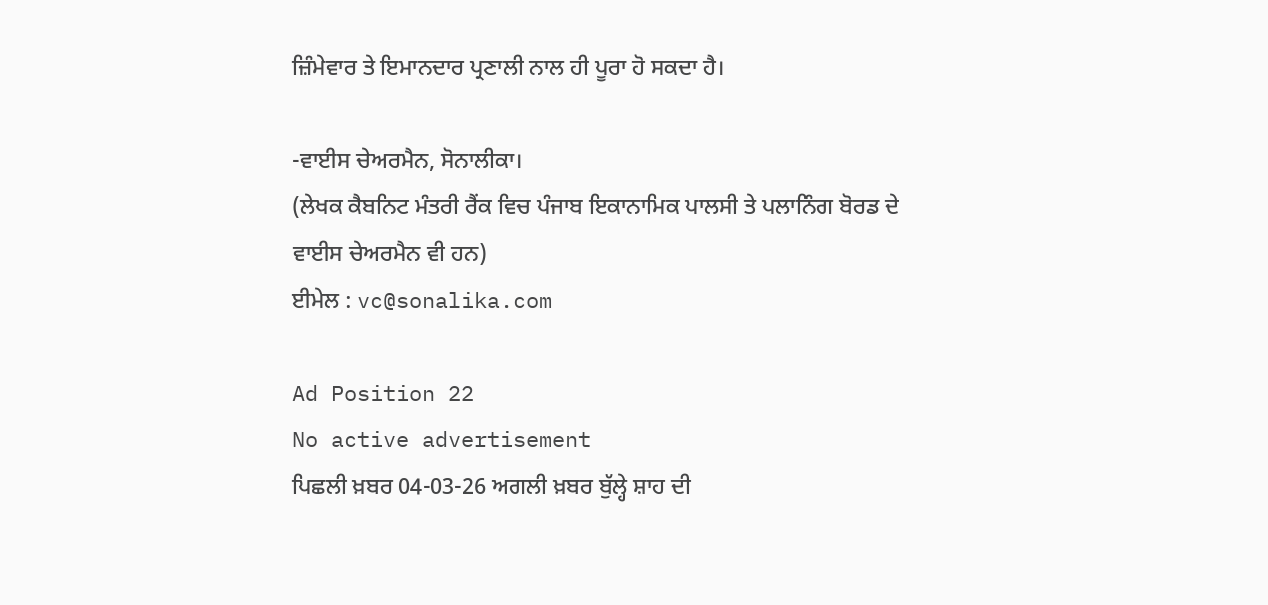ਜ਼ਿੰਮੇਵਾਰ ਤੇ ਇਮਾਨਦਾਰ ਪ੍ਰਣਾਲੀ ਨਾਲ ਹੀ ਪੂਰਾ ਹੋ ਸਕਦਾ ਹੈ।

-ਵਾਈਸ ਚੇਅਰਮੈਨ, ਸੋਨਾਲੀਕਾ।
(ਲੇਖਕ ਕੈਬਨਿਟ ਮੰਤਰੀ ਰੈਂਕ ਵਿਚ ਪੰਜਾਬ ਇਕਾਨਾਮਿਕ ਪਾਲਸੀ ਤੇ ਪਲਾਨਿੰਗ ਬੋਰਡ ਦੇ ਵਾਈਸ ਚੇਅਰਮੈਨ ਵੀ ਹਨ)
ਈਮੇਲ : vc@sonalika.com

Ad Position 22
No active advertisement
ਪਿਛਲੀ ਖ਼ਬਰ 04-03-26 ਅਗਲੀ ਖ਼ਬਰ ਬੁੱਲ੍ਹੇ ਸ਼ਾਹ ਦੀ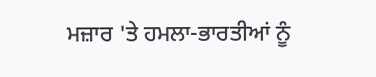ਮਜ਼ਾਰ 'ਤੇ ਹਮਲਾ-ਭਾਰਤੀਆਂ ਨੂੰ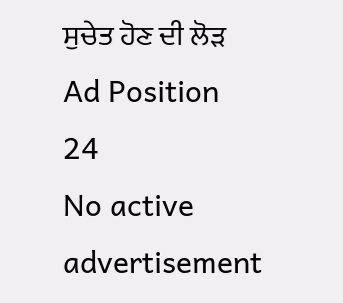ਸੁਚੇਤ ਹੋਣ ਦੀ ਲੋੜ
Ad Position 24
No active advertisement